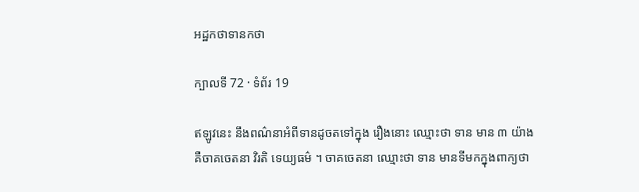អដ្ឋកថាទានកថា

ក្បាលទី 72 · ទំព័រ 19

ឥឡូវនេះ នឹងពណ៌នាអំពីទានដូចតទៅក្នុង រឿងនោះ ឈ្មោះថា ទាន មាន ៣ យ៉ាង គឺចាគចេតនា វិរតិ ទេយ្យធម៌ ។ ចាគចេតនា ឈ្មោះថា ទាន មានទីមកក្នុងពាក្យថា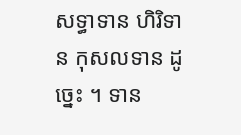សទ្ធាទាន ហិរិទាន កុសលទាន ដូច្នេះ ។ ទាន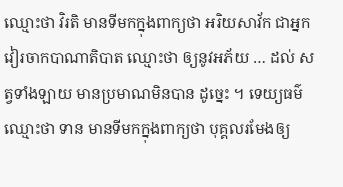ឈ្មោះថា វិរតិ មានទីមកក្នុងពាក្យថា អរិយសាវ័ក ជាអ្នកវៀរចាកបាណាតិបាត ឈ្មោះថា ឲ្យនូវអភ័យ … ដល់ សត្វទាំងឡាយ មានប្រមាណមិនបាន ដូច្នេះ ។ ទេយ្យធម៌ ឈ្មោះថា ទាន មានទីមកក្នុងពាក្យថា បុគ្គលរមែងឲ្យ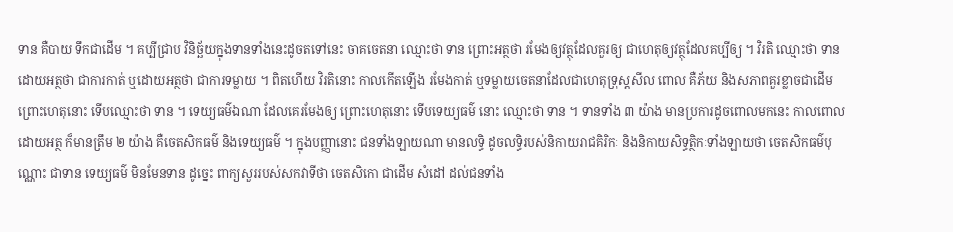ទាន គឺបាយ ទឹកជាដើម ។ គប្បីជ្រាប វិនិច្ឆ័យក្នុងទានទាំងនេះដូចតទៅនេះ ចាគចេតនា ឈ្មោះថា ទាន ព្រោះអត្ថថា រមែងឲ្យវត្ថុដែលគួរឲ្យ ជាហេតុឲ្យវត្ថុដែលគប្បីឲ្យ ។ វិរតិ ឈ្មោះថា ទាន ដោយអត្ថថា ជាការកាត់ ឬដោយអត្ថថា ជាការទម្លាយ ។ ពិតហើយ វិរតិនោះ កាលកើតឡើង រមែងកាត់ ឬទម្លាយចេតនាដែលជាហេតុទ្រុស្តសីល ពោល គឺភ័យ និងសភាពគួរខ្លាចជាដើម ព្រោះហេតុនោះ ទើបឈ្មោះថា ទាន ។ ទេយ្យធម៌ឯណា ដែលគេរមែងឲ្យ ព្រោះហេតុនោះ ទើបទេយ្យធម៌ នោះ ឈ្មោះថា ទាន ។ ទានទាំង ៣ យ៉ាង មានប្រការដូចពោលមកនេះ កាលពោលដោយអត្ថ ក៏មានត្រឹម ២ យ៉ាង គឺចេតសិកធម៌ និងទេយ្យធម៌ ។ ក្នុងបញ្ញានោះ ជនទាំងឡាយណា មានលទ្ធិ ដូចលទ្ធិរបស់និកាយរាជគិរិកៈ និងនិកាយសិទ្ធត្ថិកៈទាំងឡាយថា ចេតសិកធម៌បុណ្ណោះ ជាទាន ទេយ្យធម៌ មិនមែនទាន ដូច្នេះ ពាក្យសួររបស់សកវាទីថា ចេតសិកោ ជាដើម សំដៅ ដល់ជនទាំង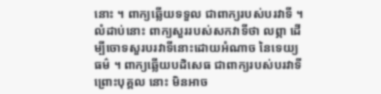នោះ ។ ពាក្យឆ្លើយទទួល ជាពាក្យរបស់បរវាទី ។ លំដាប់នោះ ពាក្យសួររបស់សកវាទីថា លព្ភា ដើម្បីចោទសួរបរវាទីនោះដោយអំណាច នៃទេយ្យធម៌ ។ ពាក្យឆ្លើយបដិសេធ ជាពាក្យរបស់បរវាទី ព្រោះបុគ្គល នោះ មិនអាច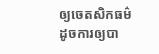ឲ្យចេតសិកធម៌ ដូចការឲ្យបា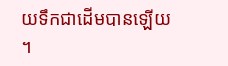យទឹកជាដើមបានឡើយ ។